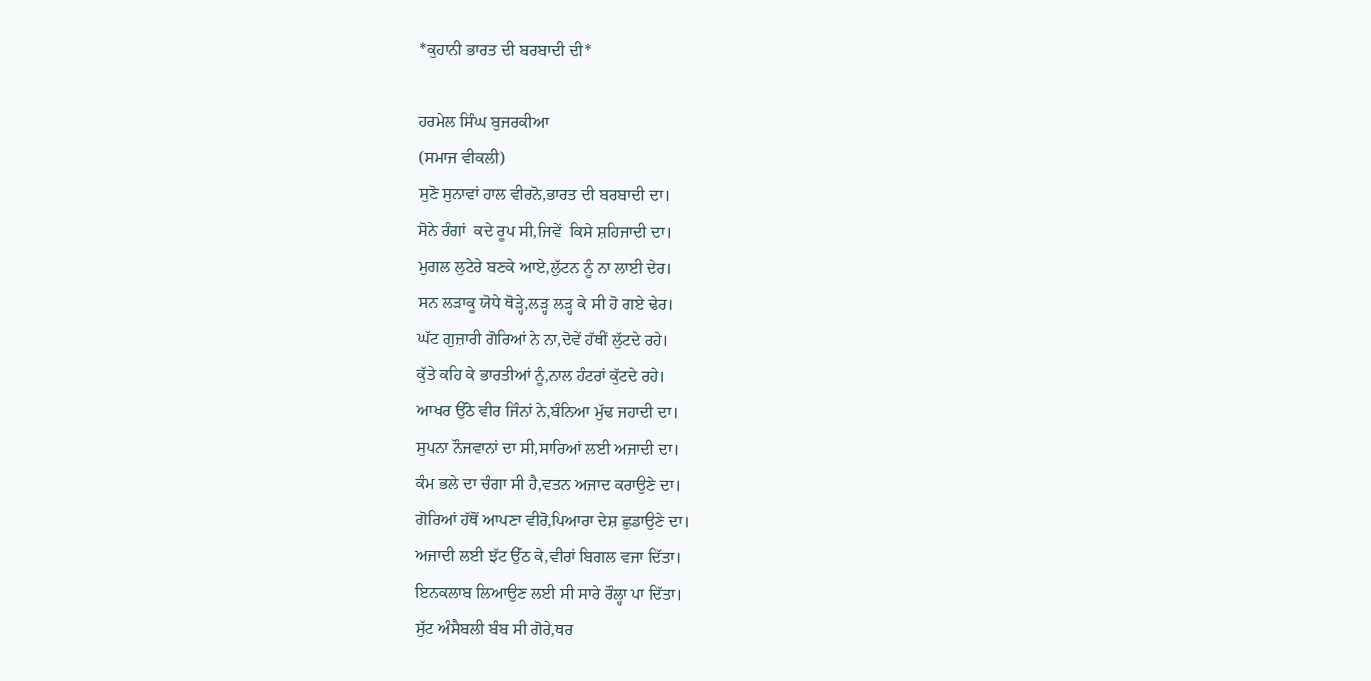*ਕੁਹਾਨੀ ਭਾਰਤ ਦੀ ਬਰਬਾਦੀ ਦੀ*

ਹਰਮੇਲ ਸਿੰਘ ਬੁਜਰਕੀਆ
(ਸਮਾਜ ਵੀਕਲੀ)
ਸੁਣੋ ਸੁਨਾਵਾਂ ਹਾਲ ਵੀਰਨੋ,ਭਾਰਤ ਦੀ ਬਰਬਾਦੀ ਦਾ।
ਸੋਨੇ ਰੰਗਾਂ  ਕਦੇ ਰੂਪ ਸੀ,ਜਿਵੇਂ  ਕਿਸੇ ਸ਼ਹਿਜਾਦੀ ਦਾ।
ਮੁਗਲ ਲੁਟੇਰੇ ਬਣਕੇ ਆਏ,ਲੁੱਟਨ ਨੂੰ ਨਾ ਲਾਈ ਦੇਰ।
ਸਨ ਲੜਾਕੂ ਯੋਧੇ ਥੋੜ੍ਹੇ,ਲੜ੍ਹ ਲੜ੍ਹ ਕੇ ਸੀ ਹੋ ਗਏ ਢੇਰ।
ਘੱਟ ਗੁਜ਼ਾਰੀ ਗੋਰਿਆਂ ਨੇ ਨਾ,ਦੋਵੇਂ ਹੱਥੀਂ ਲੁੱਟਦੇ ਰਹੇ।
ਕੁੱਤੇ ਕਹਿ ਕੇ ਭਾਰਤੀਆਂ ਨੂੰ,ਨਾਲ ਹੰਟਰਾਂ ਕੁੱਟਦੇ ਰਹੇ।
ਆਖਰ ਉੱਠੇ ਵੀਰ ਜਿੰਨਾਂ ਨੇ,ਬੰਨਿਆ ਮੁੱਢ ਜਹਾਦੀ ਦਾ।
ਸੁਪਨਾ ਨੌਜਵਾਨਾਂ ਦਾ ਸੀ,ਸਾਰਿਆਂ ਲਈ ਅਜਾਦੀ ਦਾ।
ਕੰਮ ਭਲੇ ਦਾ ਚੰਗਾ ਸੀ ਹੈ,ਵਤਨ ਅਜਾਦ ਕਰਾਉਣੇ ਦਾ।
ਗੋਰਿਆਂ ਹੱਥੋਂ ਆਪਣਾ ਵੀਰੋ,ਪਿਆਰਾ ਦੇਸ਼ ਛੁਡਾਉਣੇ ਦਾ।
ਅਜਾਦੀ ਲਈ ਝੱਟ ਉੱਠ ਕੇ,ਵੀਰਾਂ ਬਿਗਲ ਵਜਾ ਦਿੱਤਾ।
ਇਨਕਲਾਬ ਲਿਆਉਣ ਲਈ ਸੀ ਸਾਰੇ ਰੌਲ੍ਹਾ ਪਾ ਦਿੱਤਾ।
ਸੁੱਟ ਅੰਸੈਬਲੀ ਬੰਬ ਸੀ ਗੋਰੇ,ਥਰ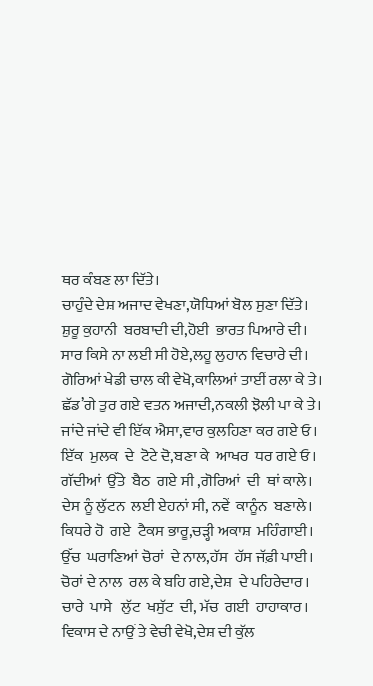ਥਰ ਕੰਬਣ ਲਾ ਦਿੱਤੇ।
ਚਾਹੁੰਦੇ ਦੇਸ਼ ਅਜਾਦ ਵੇਖਣਾ,ਯੋਧਿਆਂ ਬੋਲ ਸੁਣਾ ਦਿੱਤੇ।
ਸ਼ੁਰੂ ਕੁਹਾਨੀ  ਬਰਬਾਦੀ ਦੀ,ਹੋਈ  ਭਾਰਤ ਪਿਆਰੇ ਦੀ।
ਸਾਰ ਕਿਸੇ ਨਾ ਲਈ ਸੀ ਹੋਏ,ਲਹੂ ਲੁਹਾਨ ਵਿਚਾਰੇ ਦੀ।
ਗੋਰਿਆਂ ਖੇਡੀ ਚਾਲ ਕੀ ਵੇਖੋ,ਕਾਲਿਆਂ ਤਾਈਂ ਰਲਾ ਕੇ ਤੇ।
ਛੱਡ’ਗੇ ਤੁਰ ਗਏ ਵਤਨ ਅਜਾਦੀ,ਨਕਲੀ ਝੋਲੀ ਪਾ ਕੇ ਤੇ।
ਜਾਂਦੇ ਜਾਂਦੇ ਵੀ ਇੱਕ ਐਸਾ,ਵਾਰ ਕੁਲਹਿਣਾ ਕਰ ਗਏ ਓ।
ਇੱਕ  ਮੁਲਕ  ਦੇ  ਟੋਟੇ ਦੋ,ਬਣਾ ਕੇ  ਆਖਰ  ਧਰ ਗਏ ਓ।
ਗੱਦੀਆਂ  ਉੱਤੇ  ਬੈਠ  ਗਏ ਸੀ ,ਗੋਰਿਆਂ  ਦੀ  ਥਾਂ ਕਾਲੇ।
ਦੇਸ ਨੂੰ ਲੁੱਟਨ  ਲਈ ਏਹਨਾਂ ਸੀ, ਨਵੇਂ  ਕਾਨੂੰਨ  ਬਣਾਲੇ।
ਕਿਧਰੇ ਹੋ  ਗਏ  ਟੈਕਸ ਭਾਰੂ,ਚੜ੍ਹੀ ਅਕਾਸ਼  ਮਹਿੰਗਾਈ।
ਉੱਚ  ਘਰਾਣਿਆਂ ਚੋਰਾਂ  ਦੇ ਨਾਲ,ਹੱਸ  ਹੱਸ ਜੱਫ਼ੀ ਪਾਈ।
ਚੋਰਾਂ ਦੇ ਨਾਲ  ਰਲ ਕੇ ਬਹਿ ਗਏ,ਦੇਸ਼  ਦੇ ਪਹਿਰੇਦਾਰ।
ਚਾਰੇ  ਪਾਸੇ   ਲੁੱਟ  ਖਸੁੱਟ  ਦੀ, ਮੱਚ  ਗਈ  ਹਾਹਾਕਾਰ।
ਵਿਕਾਸ ਦੇ ਨਾਉਂ ਤੇ ਵੇਚੀ ਵੇਖੋ,ਦੇਸ਼ ਦੀ ਕੁੱਲ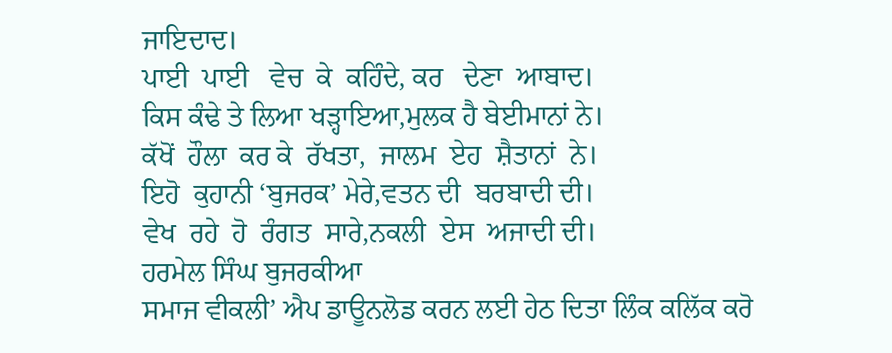ਜਾਇਦਾਦ।
ਪਾਈ  ਪਾਈ   ਵੇਚ  ਕੇ  ਕਹਿੰਦੇ, ਕਰ   ਦੇਣਾ  ਆਬਾਦ।
ਕਿਸ ਕੰਢੇ ਤੇ ਲਿਆ ਖੜ੍ਹਾਇਆ,ਮੁਲਕ ਹੈ ਬੇਈਮਾਨਾਂ ਨੇ।
ਕੱਖੋਂ  ਹੌਲਾ  ਕਰ ਕੇ  ਰੱਖਤਾ,  ਜਾਲਮ  ਏਹ  ਸ਼ੈਤਾਨਾਂ  ਨੇ।
ਇਹੋ  ਕੁਹਾਨੀ ‘ਬੁਜਰਕ’ ਮੇਰੇ,ਵਤਨ ਦੀ  ਬਰਬਾਦੀ ਦੀ।
ਵੇਖ  ਰਹੇ  ਹੋ  ਰੰਗਤ  ਸਾਰੇ,ਨਕਲੀ  ਏਸ  ਅਜਾਦੀ ਦੀ।
ਹਰਮੇਲ ਸਿੰਘ ਬੁਜਰਕੀਆ
ਸਮਾਜ ਵੀਕਲੀ’ ਐਪ ਡਾਊਨਲੋਡ ਕਰਨ ਲਈ ਹੇਠ ਦਿਤਾ ਲਿੰਕ ਕਲਿੱਕ ਕਰੋ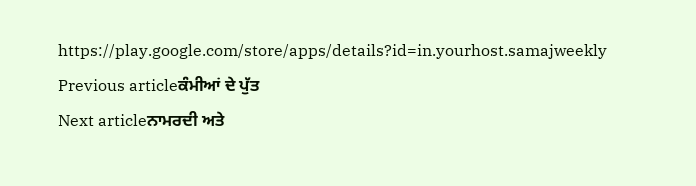https://play.google.com/store/apps/details?id=in.yourhost.samajweekly
Previous articleਕੰਮੀਆਂ ਦੇ ਪੁੱਤ
Next articleਨਾਮਰਦੀ ਅਤੇ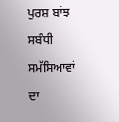ਪੁਰਸ਼ ਬਾਂਝ ਸਬੰਧੀ ਸਮੱਸਿਆਵਾਂ ਦਾ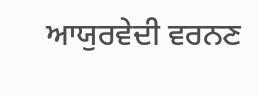ਆਯੁਰਵੇਦੀ ਵਰਨਣ